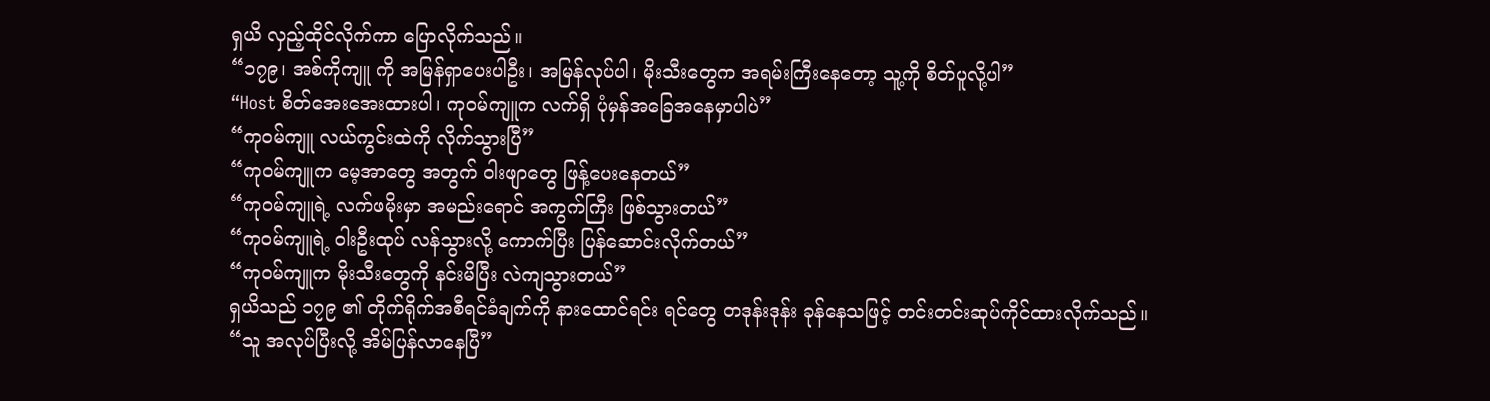ရှယိ လှည့်ထိုင်လိုက်ကာ ပြောလိုက်သည်။
“၁၇၉၊ အစ်ကိုကျူ ကို အမြန်ရှာပေးပါဦး၊ အမြန်လုပ်ပါ၊ မိုးသီးတွေက အရမ်းကြီးနေတော့ သူ့ကို စိတ်ပူလို့ပါ”
“Host စိတ်အေးအေးထားပါ၊ ကုဝမ်ကျူက လက်ရှိ ပုံမှန်အခြေအနေမှာပါပဲ”
“ကုဝမ်ကျူ လယ်ကွင်းထဲကို လိုက်သွားပြီ”
“ကုဝမ်ကျူက မေ့အာတွေ အတွက် ဝါးဖျာတွေ ဖြန့်ပေးနေတယ်”
“ကုဝမ်ကျူရဲ့ လက်ဖမိုးမှာ အမည်းရောင် အကွက်ကြီး ဖြစ်သွားတယ်”
“ကုဝမ်ကျူရဲ့ ၀ါးဦးထုပ် လန်သွားလို့ ကောက်ပြီး ပြန်ဆောင်းလိုက်တယ်”
“ကုဝမ်ကျူက မိုးသီးတွေကို နင်းမိပြီး လဲကျသွားတယ်”
ရှယိသည် ၁၇၉ ၏ တိုက်ရိုက်အစီရင်ခံချက်ကို နားထောင်ရင်း ရင်တွေ တဒုန်းဒုန်း ခုန်နေသဖြင့် တင်းတင်းဆုပ်ကိုင်ထားလိုက်သည်။
“သူ အလုပ်ပြီးလို့ အိမ်ပြန်လာနေပြီ”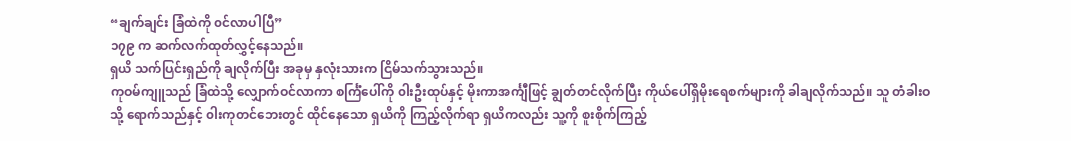“ချက်ချင်း ခြံထဲကို ၀င်လာပါပြီ”
၁၇၉ က ဆက်လက်ထုတ်လွှင့်နေသည်။
ရှယိ သက်ပြင်းရှည်ကို ချလိုက်ပြီး အခုမှ နှလုံးသားက ငြိမ်သက်သွားသည်။
ကုဝမ်ကျူသည် ခြံထဲသို့ လျှောက်ဝင်လာကာ စင်္ကြံပေါ်ကို ၀ါးဦးထုပ်နှင့် မိုးကာအင်္ကျီဖြင့် ချွတ်တင်လိုက်ပြီး ကိုယ်ပေါ်ရှိမိုးရေစက်များကို ခါချလိုက်သည်။ သူ တံခါးဝသို့ ရောက်သည်နှင့် ၀ါးကုတင်ဘေးတွင် ထိုင်နေသော ရှယိကို ကြည့်လိုက်ရာ ရှယိကလည်း သူ့ကို စူးစိုက်ကြည့်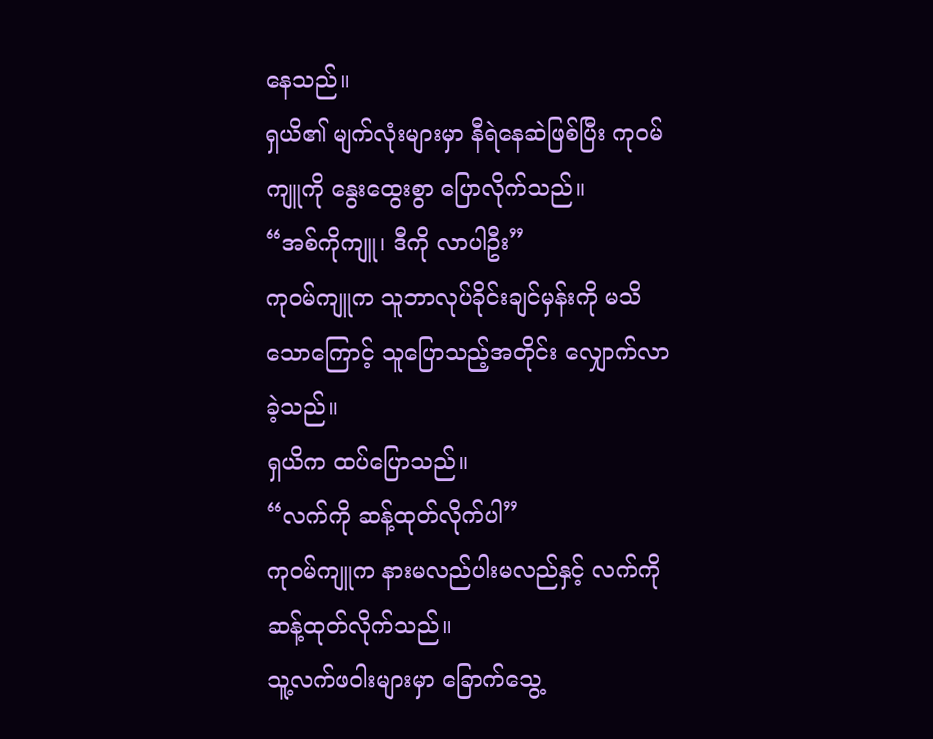နေသည်။
ရှယိ၏ မျက်လုံးများမှာ နီရဲနေဆဲဖြစ်ပြီး ကုဝမ်ကျူကို နွေးထွေးစွာ ပြောလိုက်သည်။
“အစ်ကိုကျူ၊ ဒီကို လာပါဦး”
ကုဝမ်ကျူက သူဘာလုပ်ခိုင်းချင်မှန်းကို မသိသောကြောင့် သူပြောသည့်အတိုင်း လျှောက်လာခဲ့သည်။
ရှယိက ထပ်ပြောသည်။
“လက်ကို ဆန့်ထုတ်လိုက်ပါ”
ကုဝမ်ကျူက နားမလည်ပါးမလည်နှင့် လက်ကို ဆန့်ထုတ်လိုက်သည်။
သူ့လက်ဖဝါးများမှာ ခြောက်သွေ့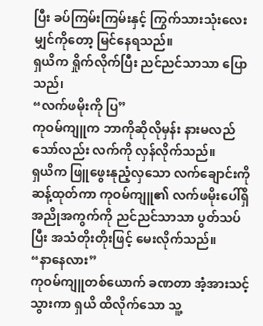ပြီး ခပ်ကြမ်းကြမ်းနှင့် ကြွက်သားသုံးလေးမျှင်ကိုတော့ မြင်နေရသည်။
ရှယိက ရှိုက်လိုက်ပြီး ညင်ညင်သာသာ ပြောသည်၊
“လက်ဖမိုးကို ပြ”
ကုဝမ်ကျူက ဘာကိုဆိုလိုမှန်း နားမလည်သော်လည်း လက်ကို လှန်လိုက်သည်။
ရှယိက ဖြူဖွေးနုညံ့လှသော လက်ချောင်းကို ဆန့်ထုတ်ကာ ကုဝမ်ကျူ၏ လက်ဖမိုးပေါ်ရှိ အညိုအကွက်ကို ညင်ညင်သာသာ ပွတ်သပ်ပြီး အသံတိုးတိုးဖြင့် မေးလိုက်သည်။
“နာနေလား”
ကုဝမ်ကျူတစ်ယောက် ခဏတာ အံ့အားသင့်သွားကာ ရှယိ ထိလိုက်သော သူ့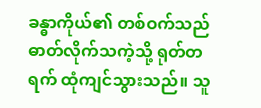ခန္ဓာကိုယ်၏ တစ်ဝက်သည် ဓာတ်လိုက်သကဲ့သို့ ရုတ်တရက် ထုံကျင်သွားသည်။ သူ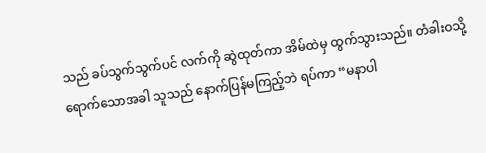သည် ခပ်သွက်သွက်ပင် လက်ကို ဆွဲထုတ်ကာ အိမ်ထဲမှ ထွက်သွားသည်။ တံခါးဝသို့ ရောက်သောအခါ သူသည် နောက်ပြန်မကြည့်ဘဲ ရပ်ကာ “မနာပါ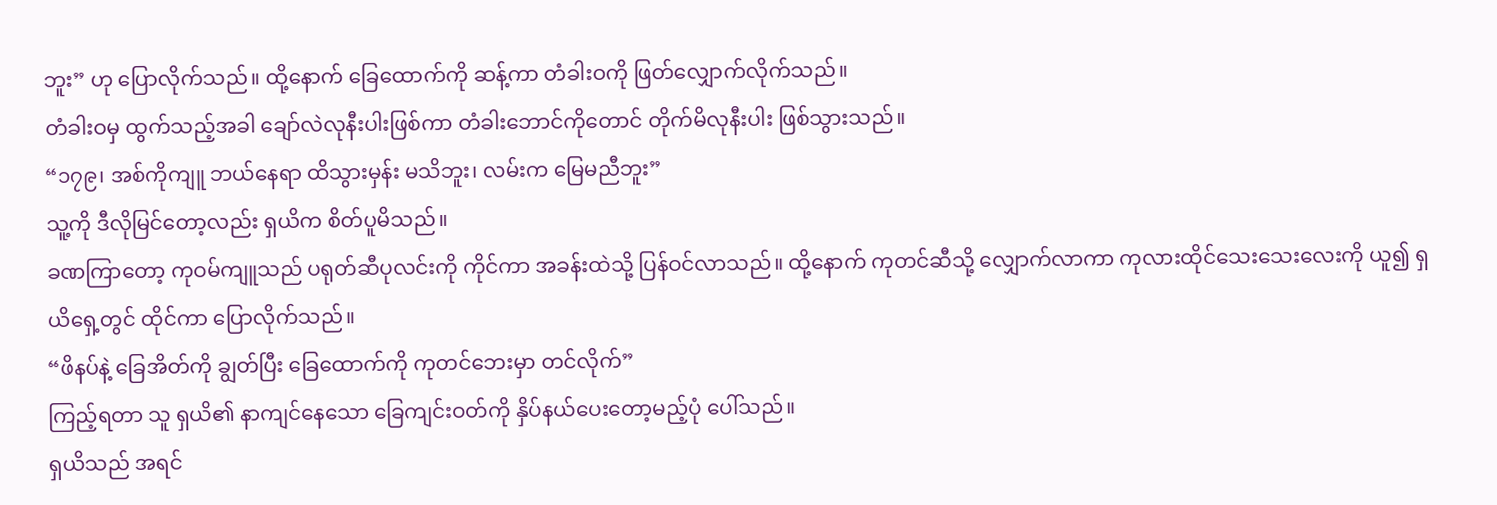ဘူး” ဟု ပြောလိုက်သည်။ ထို့နောက် ခြေထောက်ကို ဆန့်ကာ တံခါးဝကို ဖြတ်လျှောက်လိုက်သည်။
တံခါးဝမှ ထွက်သည့်အခါ ချော်လဲလုနီးပါးဖြစ်ကာ တံခါးဘောင်ကိုတောင် တိုက်မိလုနီးပါး ဖြစ်သွားသည်။
“၁၇၉၊ အစ်ကိုကျူ ဘယ်နေရာ ထိသွားမှန်း မသိဘူး၊ လမ်းက မြေမညီဘူး”
သူ့ကို ဒီလိုမြင်တော့လည်း ရှယိက စိတ်ပူမိသည်။
ခဏကြာတော့ ကုဝမ်ကျူသည် ပရုတ်ဆီပုလင်းကို ကိုင်ကာ အခန်းထဲသို့ ပြန်ဝင်လာသည်။ ထို့နောက် ကုတင်ဆီသို့ လျှောက်လာကာ ကုလားထိုင်သေးသေးလေးကို ယူ၍ ရှယိရှေ့တွင် ထိုင်ကာ ပြောလိုက်သည်။
“ဖိနပ်နဲ့ ခြေအိတ်ကို ချွတ်ပြီး ခြေထောက်ကို ကုတင်ဘေးမှာ တင်လိုက်”
ကြည့်ရတာ သူ ရှယိ၏ နာကျင်နေသော ခြေကျင်းဝတ်ကို နှိပ်နယ်ပေးတော့မည့်ပုံ ပေါ်သည်။
ရှယိသည် အရင်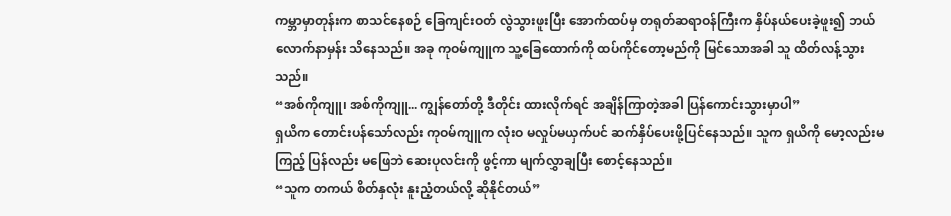ကမ္ဘာမှာတုန်းက စာသင်နေစဉ် ခြေကျင်းဝတ် လွဲသွားဖူးပြီး အောက်ထပ်မှ တရုတ်ဆရာဝန်ကြီးက နှိပ်နယ်ပေးခဲ့ဖူး၍ ဘယ်လောက်နာမှန်း သိနေသည်။ အခု ကုဝမ်ကျူက သူ့ခြေထောက်ကို ထပ်ကိုင်တော့မည်ကို မြင်သောအခါ သူ ထိတ်လန့်သွားသည်။
“အစ်ကိုကျူ၊ အစ်ကိုကျူ... ကျွန်တော်တို့ ဒီတိုင်း ထားလိုက်ရင် အချိန်ကြာတဲ့အခါ ပြန်ကောင်းသွားမှာပါ”
ရှယိက တောင်းပန်သော်လည်း ကုဝမ်ကျူက လုံးဝ မလှုပ်မယှက်ပင် ဆက်နှိပ်ပေးဖို့ပြင်နေသည်။ သူက ရှယိကို မော့လည်းမကြည့် ပြန်လည်း မဖြေဘဲ ဆေးပုလင်းကို ဖွင့်ကာ မျက်လွှာချပြီး စောင့်နေသည်။
“သူက တကယ် စိတ်နှလုံး နူးညံ့တယ်လို့ ဆိုနိုင်တယ်”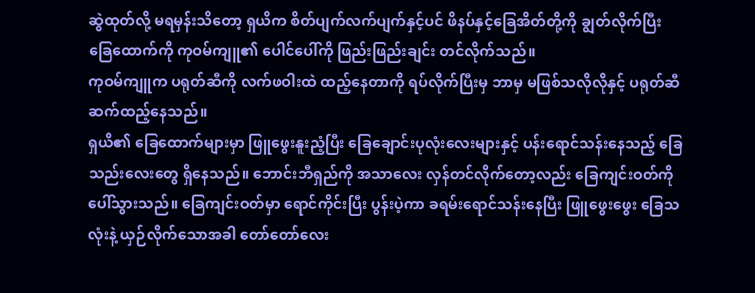ဆွဲထုတ်လို့ မရမှန်းသိတော့ ရှယိက စိတ်ပျက်လက်ပျက်နှင့်ပင် ဖိနပ်နှင့်ခြေအိတ်တို့ကို ချွတ်လိုက်ပြီး ခြေထောက်ကို ကုဝမ်ကျူ၏ ပေါင်ပေါ်ကို ဖြည်းဖြည်းချင်း တင်လိုက်သည်။
ကုဝမ်ကျူက ပရုတ်ဆီကို လက်ဖဝါးထဲ ထည့်နေတာကို ရပ်လိုက်ပြီးမှ ဘာမှ မဖြစ်သလိုလိုနှင့် ပရုတ်ဆီ ဆက်ထည့်နေသည်။
ရှယိ၏ ခြေထောက်များမှာ ဖြူဖွေးနူးညံ့ပြီး ခြေချောင်းပုလုံးလေးများနှင့် ပန်းရောင်သန်းနေသည့် ခြေသည်းလေးတွေ ရှိနေသည်။ ဘောင်းဘီရှည်ကို အသာလေး လှန်တင်လိုက်တော့လည်း ခြေကျင်းဝတ်ကို ပေါ်သွားသည်။ ခြေကျင်းဝတ်မှာ ရောင်ကိုင်းပြီး ပွန်းပဲ့ကာ ခရမ်းရောင်သန်းနေပြီး ဖြူဖွေးဖွေး ခြေသလုံးနဲ့ ယှဉ်လိုက်သောအခါ တော်တော်လေး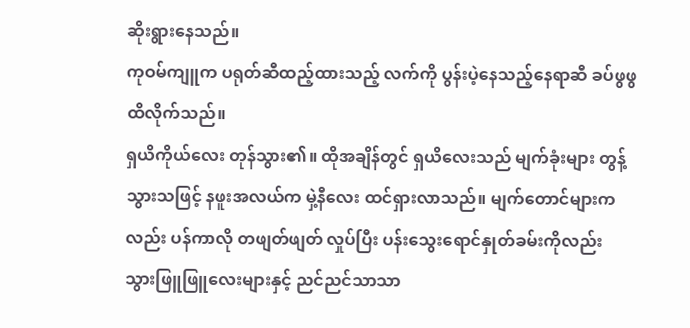ဆိုးရွားနေသည်။
ကုဝမ်ကျူက ပရုတ်ဆီထည့်ထားသည့် လက်ကို ပွန်းပဲ့နေသည့်နေရာဆီ ခပ်ဖွဖွ ထိလိုက်သည်။
ရှယိကိုယ်လေး တုန်သွား၏။ ထိုအချိန်တွင် ရှယိလေးသည် မျက်ခုံးများ တွန့်သွားသဖြင့် နဖူးအလယ်က မှဲ့နီလေး ထင်ရှားလာသည်။ မျက်တောင်များကလည်း ပန်ကာလို တဖျတ်ဖျတ် လှုပ်ပြီး ပန်းသွေးရောင်နှုတ်ခမ်းကိုလည်း သွားဖြူဖြူလေးများနှင့် ညင်ညင်သာသာ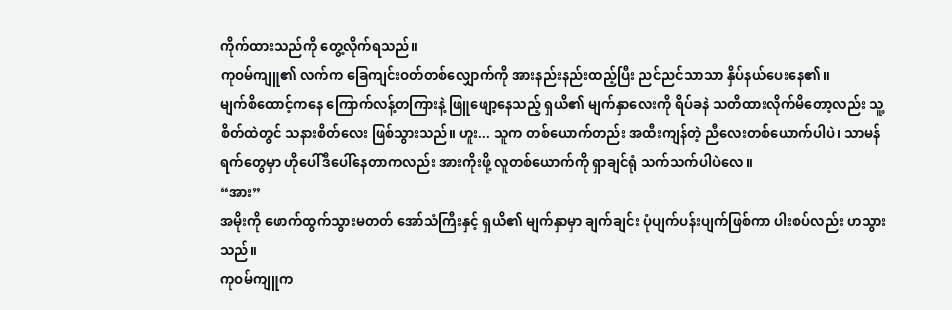ကိုက်ထားသည်ကို တွေ့လိုက်ရသည်။
ကုဝမ်ကျူ၏ လက်က ခြေကျင်းဝတ်တစ်လျှောက်ကို အားနည်းနည်းထည့်ပြီး ညင်ညင်သာသာ နှိပ်နယ်ပေးနေ၏။
မျက်စိထောင့်ကနေ ကြောက်လန့်တကြားနဲ့ ဖြူဖျော့နေသည့် ရှယိ၏ မျက်နှာလေးကို ရိပ်ခနဲ သတိထားလိုက်မိတော့လည်း သူ့စိတ်ထဲတွင် သနားစိတ်လေး ဖြစ်သွားသည်။ ဟူး... သူက တစ်ယောက်တည်း အထီးကျန်တဲ့ ညီလေးတစ်ယောက်ပါပဲ၊ သာမန်ရက်တွေမှာ ဟိုပေါ်ဒီပေါ်နေတာကလည်း အားကိုးဖို့ လူတစ်ယောက်ကို ရှာချင်ရုံ သက်သက်ပါပဲလေ။
“အား”
အမိုးကို ဖောက်ထွက်သွားမတတ် အော်သံကြီးနှင့် ရှယိ၏ မျက်နှာမှာ ချက်ချင်း ပုံပျက်ပန်းပျက်ဖြစ်ကာ ပါးစပ်လည်း ဟသွားသည်။
ကုဝမ်ကျူက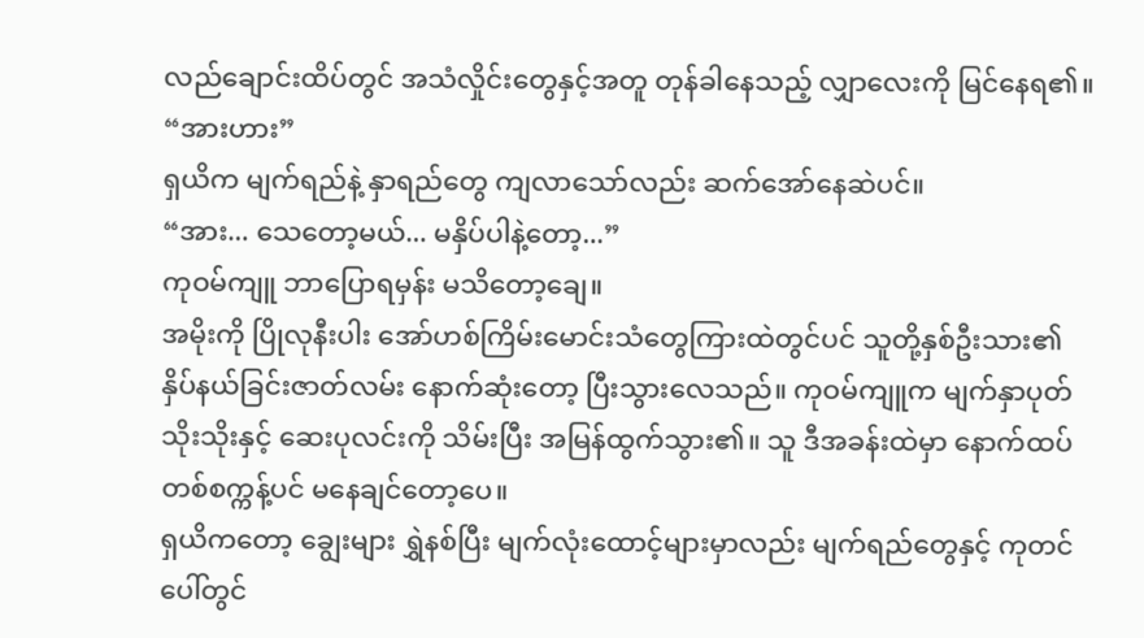လည်ချောင်းထိပ်တွင် အသံလှိုင်းတွေနှင့်အတူ တုန်ခါနေသည့် လျှာလေးကို မြင်နေရ၏။
“အားဟား”
ရှယိက မျက်ရည်နဲ့ နှာရည်တွေ ကျလာသော်လည်း ဆက်အော်နေဆဲပင်။
“အား... သေတော့မယ်... မနှိပ်ပါနဲ့တော့...”
ကုဝမ်ကျူ ဘာပြောရမှန်း မသိတော့ချေ။
အမိုးကို ပြိုလုနီးပါး အော်ဟစ်ကြိမ်းမောင်းသံတွေကြားထဲတွင်ပင် သူတို့နှစ်ဦးသား၏ နှိပ်နယ်ခြင်းဇာတ်လမ်း နောက်ဆုံးတော့ ပြီးသွားလေသည်။ ကုဝမ်ကျူက မျက်နှာပုတ်သိုးသိုးနှင့် ဆေးပုလင်းကို သိမ်းပြီး အမြန်ထွက်သွား၏။ သူ ဒီအခန်းထဲမှာ နောက်ထပ် တစ်စက္ကန့်ပင် မနေချင်တော့ပေ။
ရှယိကတော့ ချွေးများ ရွှဲနစ်ပြီး မျက်လုံးထောင့်များမှာလည်း မျက်ရည်တွေနှင့် ကုတင်ပေါ်တွင်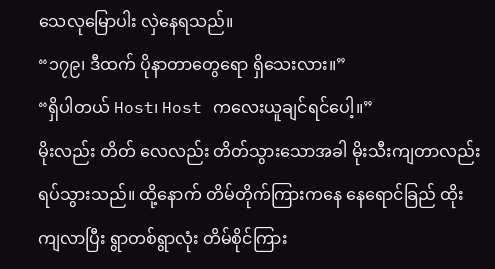သေလုမြောပါး လှဲနေရသည်။
“၁၇၉၊ ဒီထက် ပိုနာတာတွေရော ရှိသေးလား။”
“ရှိပါတယ် Host၊ Host ကလေးယူချင်ရင်ပေါ့။”
မိုးလည်း တိတ် လေလည်း တိတ်သွားသောအခါ မိုးသီးကျတာလည်း ရပ်သွားသည်။ ထို့နောက် တိမ်တိုက်ကြားကနေ နေရောင်ခြည် ထိုးကျလာပြီး ရွာတစ်ရွာလုံး တိမ်စိုင်ကြား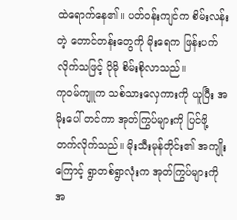ထဲရောက်နေ၏။ ပတ်ဝန်းကျင်က စိမ်းလန်းတဲ့ တောင်တန်းတွေကို မိုးရေက ဖြန်းပက်လိုက်သဖြင့် ပိုမို စိမ်းစိုလာသည်။
ကုဝမ်ကျူက သစ်သားလှေကားကို ယူပြီး အမိုးပေါ် တင်ကာ အုတ်ကြွပ်များကို ပြင်ဖို့ တက်လိုက်သည်။ မိုးသီးမုန်တိုင်း၏ အကျိုးကြောင့် ရွာတစ်ရွာလုံးက အုတ်ကြွပ်များကို အ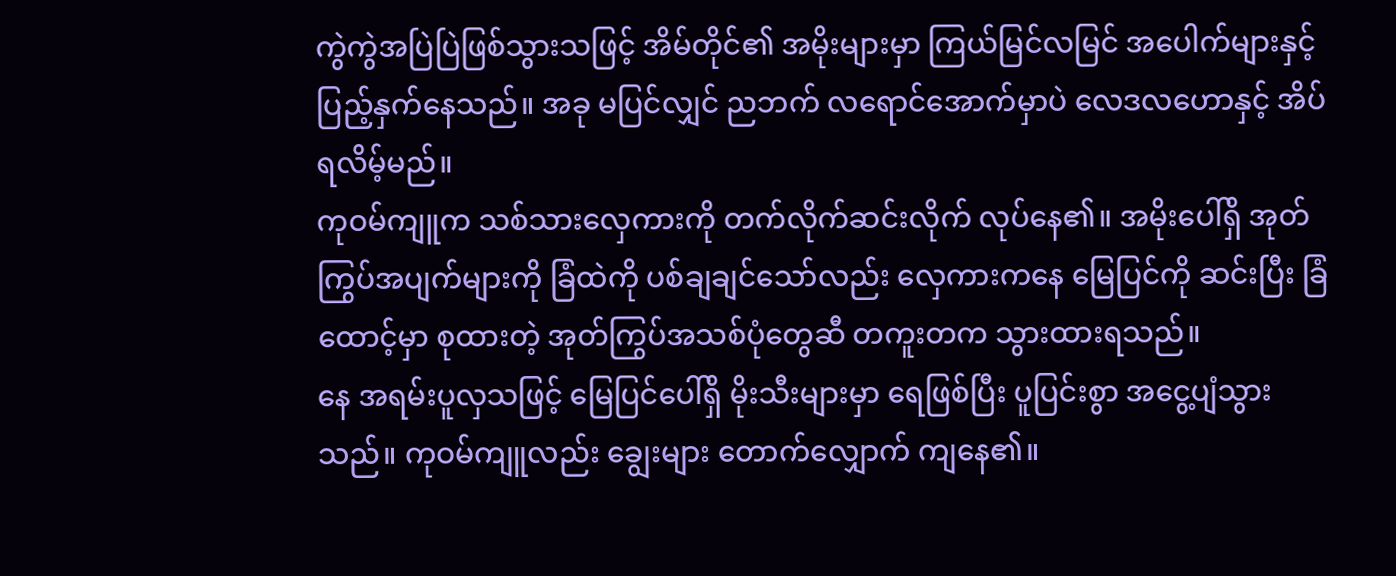ကွဲကွဲအပြဲပြဲဖြစ်သွားသဖြင့် အိမ်တိုင်၏ အမိုးများမှာ ကြယ်မြင်လမြင် အပေါက်များနှင့် ပြည့်နှက်နေသည်။ အခု မပြင်လျှင် ညဘက် လရောင်အောက်မှာပဲ လေဒလဟောနှင့် အိပ်ရလိမ့်မည်။
ကုဝမ်ကျူက သစ်သားလှေကားကို တက်လိုက်ဆင်းလိုက် လုပ်နေ၏။ အမိုးပေါ်ရှိ အုတ်ကြွပ်အပျက်များကို ခြံထဲကို ပစ်ချချင်သော်လည်း လှေကားကနေ မြေပြင်ကို ဆင်းပြီး ခြံထောင့်မှာ စုထားတဲ့ အုတ်ကြွပ်အသစ်ပုံတွေဆီ တကူးတက သွားထားရသည်။
နေ အရမ်းပူလှသဖြင့် မြေပြင်ပေါ်ရှိ မိုးသီးများမှာ ရေဖြစ်ပြီး ပူပြင်းစွာ အငွေ့ပျံသွားသည်။ ကုဝမ်ကျူလည်း ချွေးများ တောက်လျှောက် ကျနေ၏။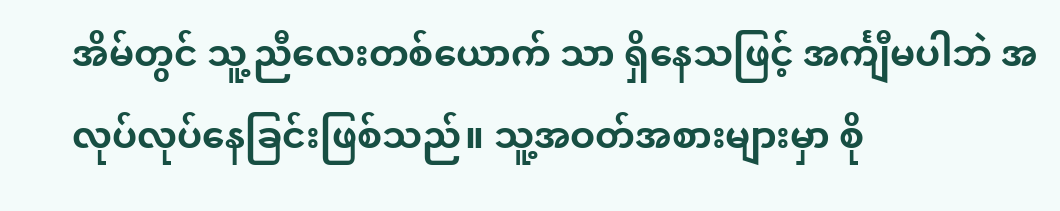အိမ်တွင် သူ့ညီလေးတစ်ယောက် သာ ရှိနေသဖြင့် အင်္ကျီမပါဘဲ အလုပ်လုပ်နေခြင်းဖြစ်သည်။ သူ့အဝတ်အစားများမှာ စို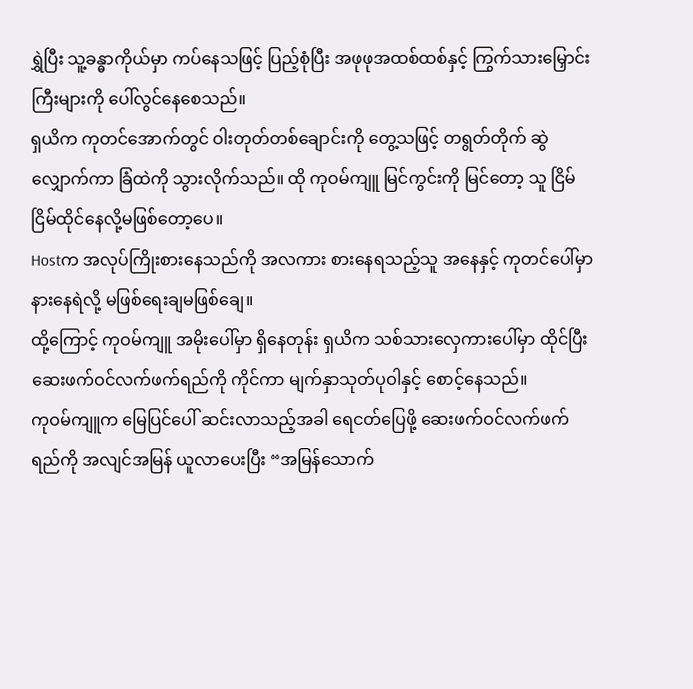ရွှဲပြီး သူ့ခန္ဓာကိုယ်မှာ ကပ်နေသဖြင့် ပြည့်စုံပြီး အဖုဖုအထစ်ထစ်နှင့် ကြွက်သားမြှောင်းကြီးများကို ပေါ်လွင်နေစေသည်။
ရှယိက ကုတင်အောက်တွင် ဝါးတုတ်တစ်ချောင်းကို တွေ့သဖြင့် တရွတ်တိုက် ဆွဲလျှောက်ကာ ခြံထဲကို သွားလိုက်သည်။ ထို ကုဝမ်ကျူ မြင်ကွင်းကို မြင်တော့ သူ ငြိမ်ငြိမ်ထိုင်နေလို့မဖြစ်တော့ပေ။
Hostက အလုပ်ကြိုးစားနေသည်ကို အလကား စားနေရသည့်သူ အနေနှင့် ကုတင်ပေါ်မှာ နားနေရဲလို့ မဖြစ်ရေးချမဖြစ်ချေ။
ထို့ကြောင့် ကုဝမ်ကျူ အမိုးပေါ်မှာ ရှိနေတုန်း ရှယိက သစ်သားလှေကားပေါ်မှာ ထိုင်ပြီး ဆေးဖက်ဝင်လက်ဖက်ရည်ကို ကိုင်ကာ မျက်နှာသုတ်ပုဝါနှင့် စောင့်နေသည်။
ကုဝမ်ကျူက မြေပြင်ပေါ် ဆင်းလာသည့်အခါ ရေငတ်ပြေဖို့ ဆေးဖက်ဝင်လက်ဖက်ရည်ကို အလျင်အမြန် ယူလာပေးပြီး “အမြန်သောက်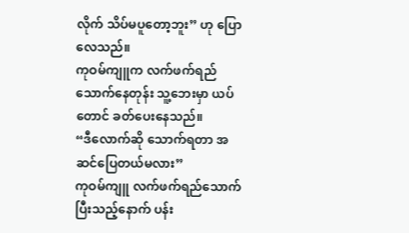လိုက် သိပ်မပူတော့ဘူး” ဟု ပြောလေသည်။
ကုဝမ်ကျူက လက်ဖက်ရည်သောက်နေတုန်း သူ့ဘေးမှာ ယပ်တောင် ခတ်ပေးနေသည်။
“ဒီလောက်ဆို သောက်ရတာ အဆင်ပြေတယ်မလား”
ကုဝမ်ကျူ လက်ဖက်ရည်သောက်ပြီးသည့်နောက် ပန်း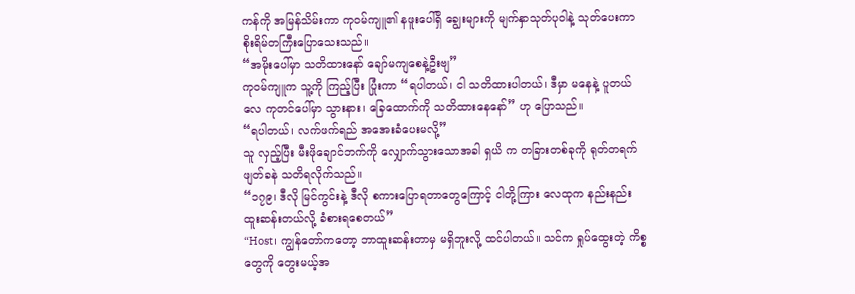ကန်ကို အမြန်သိမ်းကာ ကုဝမ်ကျူ၏ နဖူးပေါ်ရှိ ချွေးများကို မျက်နှာသုတ်ပုဝါနဲ့ သုတ်ပေးကာ စိုးရိမ်တကြီးပြောသေးသည်။
“အမိုးပေါ်မှာ သတိထားနော် ချော်မကျစေနဲ့ဦးဗျ”
ကုဝမ်ကျူက သူ့ကို ကြည့်ပြီး ပြုံးကာ “ရပါတယ်၊ ငါ သတိထားပါတယ်၊ ဒီမှာ မနေနဲ့ ပူတယ်လေ ကုတင်ပေါ်မှာ သွားနား၊ ခြေထောက်ကို သတိထားနေနော်” ဟု ပြောသည်။
“ရပါတယ်၊ လက်ဖက်ရည် အအေးခံပေးမလို့”
သူ လှည့်ပြီး မီးဖိုချောင်ဘက်ကို လျှောက်သွားသောအခါ ရှယိ က တခြားတစ်ခုကို ရုတ်တရက် ဖျတ်ခနဲ သတိရလိုက်သည်။
“၁၇၉၊ ဒီလို မြင်ကွင်းနဲ့ ဒီလို စကားပြောရတာတွေကြောင့် ငါတို့ကြား လေထုက နည်းနည်း ထူးဆန်းတယ်လို့ ခံစားရစေတယ်”
“Host၊ ကျွန်တော်ကတော့ ဘာထူးဆန်းတာမှ မရှိဘူးလို့ ထင်ပါတယ်။ သင်က ရှုပ်ထွေးတဲ့ ကိစ္စတွေကို တွေးမယ့်အ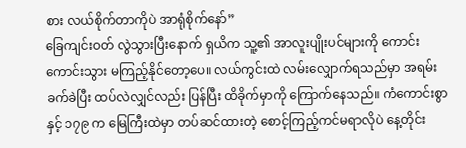စား လယ်စိုက်တာကိုပဲ အာရုံစိုက်နော်”
ခြေကျင်းဝတ် လွဲသွားပြီးနောက် ရှယိက သူ့၏ အာလူးပျိုးပင်များကို ကောင်းကောင်းသွား မကြည့်နိုင်တော့ပေ။ လယ်ကွင်းထဲ လမ်းလျှောက်ရသည်မှာ အရမ်းခက်ခဲပြီး ထပ်လဲလျှင်လည်း ပြန်ပြီး ထိခိုက်မှာကို ကြောက်နေသည်။ ကံကောင်းစွာနှင့် ၁၇၉ က မြေကြီးထဲမှာ တပ်ဆင်ထားတဲ့ စောင့်ကြည့်ကင်မရာလိုပဲ နေ့တိုင်း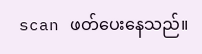scan ဖတ်ပေးနေသည်။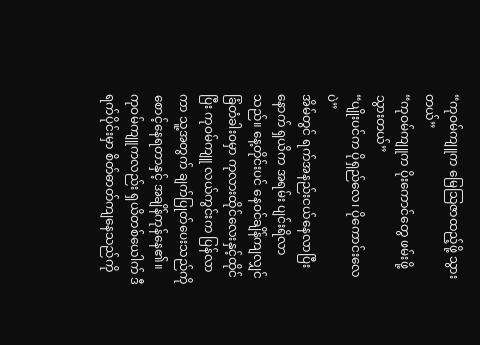“ကုဝမ်ကျူက မြေသြဇာထည့်ဖို့ သွားတယ်”
“ကုဝမ်ကျူက ပိုးကောင်တွေ ဖမ်းဖို့ သွားတယ်”
“ပျိုးပင်က ပိုရှည်လေ၊ ပိုကောင်းလေပဲ”
အိမ်တွင် ရက်အနည်းငယ်နေလာပြီးနောက် ရှယိက အရမ်း ပျင်းရိလာသည်။ နေ့တိုင်းပင် နေဝင်ချိန်ကျလျှင် ခြံတံခါးဝမှာ ကုလားထိုင်လေးနှင့်ထိုင်ပြီး ကုဝမ်ကျူ လယ်ကွင်းက ပြန်လာကာ သူ့အတွက် ချက်ပြုတ်ပေးသည်ကို စောင့်နေရတာနှင့် အချိန်ကုန်နေ၏။
ကုဝမ်ကျူကလည်း ရှယိတစ်ယေါက် ဒီရက်ပိုင်းမှာ စိတ်ဓာတ်ကျနေသည်ကို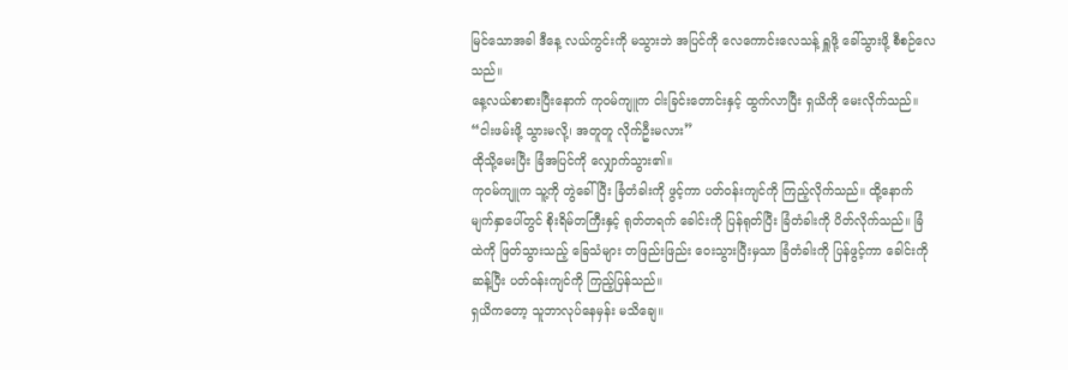မြင်သောအခါ ဒီနေ့ လယ်ကွင်းကို မသွားဘဲ အပြင်ကို လေကောင်းလေသန့် ရှူဖို့ ခေါ်သွားဖို့ စီစဉ်လေသည်။
နေ့လယ်စာစားပြီးနောက် ကုဝမ်ကျူက ငါးခြင်းတောင်းနှင့် ထွက်လာပြီး ရှယိကို မေးလိုက်သည်။
“ငါးဖမ်းဖို့ သွားမလို့၊ အတူတူ လိုက်ဦးမလား”
ထိုသို့မေးပြီး ခြံအပြင်ကို လျှောက်သွား၏။
ကုဝမ်ကျူက သူ့ကို တွဲခေါ်ပြီး ခြံတံခါးကို ဖွင့်ကာ ပတ်ဝန်းကျင်ကို ကြည့်လိုက်သည်။ ထို့နောက် မျက်နှာပေါ်တွင် စိုးရိမ်တကြီးနှင့် ရုတ်တရက် ခေါင်းကို ပြန်ရုတ်ပြီး ခြံတံခါးကို ပိတ်လိုက်သည်။ ခြံထဲကို ဖြတ်သွားသည့် ခြေသံများ တဖြည်းဖြည်း ဝေးသွားပြီးမှသာ ခြံတံခါးကို ပြန်ဖွင့်ကာ ခေါင်းကို ဆန့်ပြီး ပတ်ဝန်းကျင်ကို ကြည့်ပြန်သည်။
ရှယိကတော့ သူဘာလုပ်နေမှန်း မသိချေ။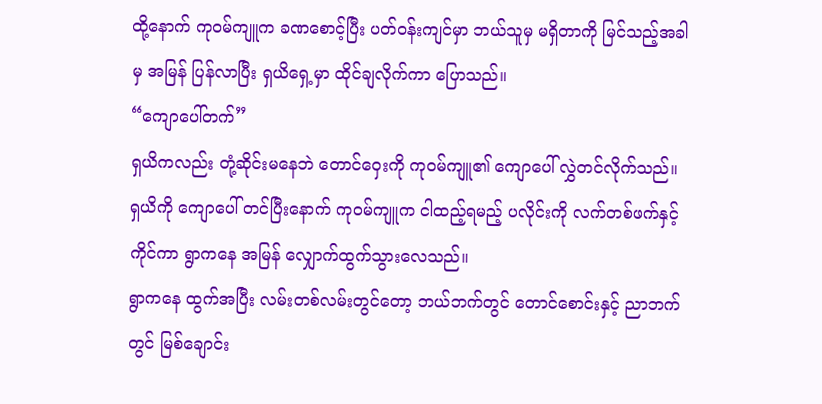ထို့နောက် ကုဝမ်ကျူက ခဏစောင့်ပြီး ပတ်ဝန်းကျင်မှာ ဘယ်သူမှ မရှိတာကို မြင်သည့်အခါမှ အမြန် ပြန်လာပြီး ရှယိရှေ့မှာ ထိုင်ချလိုက်ကာ ပြောသည်။
“ကျောပေါ်တက်”
ရှယိကလည်း တုံ့ဆိုင်းမနေဘဲ တောင်ဝှေးကို ကုဝမ်ကျူ၏ ကျောပေါ် လွှဲတင်လိုက်သည်။
ရှယိကို ကျောပေါ် တင်ပြီးနောက် ကုဝမ်ကျူက ငါထည့်ရမည့် ပလိုင်းကို လက်တစ်ဖက်နှင့်ကိုင်ကာ ရွာကနေ အမြန် လျှောက်ထွက်သွားလေသည်။
ရွာကနေ ထွက်အပြီး လမ်းတစ်လမ်းတွင်တော့ ဘယ်ဘက်တွင် တောင်စောင်းနှင့် ညာဘက်တွင် မြစ်ချောင်း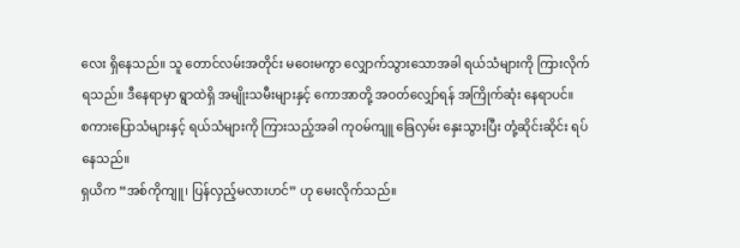လေး ရှိနေသည်။ သူ တောင်လမ်းအတိုင်း မဝေးမကွာ လျှောက်သွားသောအခါ ရယ်သံများကို ကြားလိုက်ရသည်။ ဒီနေရာမှာ ရွာထဲရှိ အမျိုးသမီးများနှင့် ကောအာတို့ အဝတ်လျှော်ရန် အကြိုက်ဆုံး နေရာပင်။
စကားပြောသံများနှင့် ရယ်သံများကို ကြားသည့်အခါ ကုဝမ်ကျူ ခြေလှမ်း နှေးသွားပြီး တုံ့ဆိုင်းဆိုင်း ရပ်နေသည်။
ရှယိက “အစ်ကိုကျူ၊ ပြန်လှည့်မလားဟင်” ဟု မေးလိုက်သည်။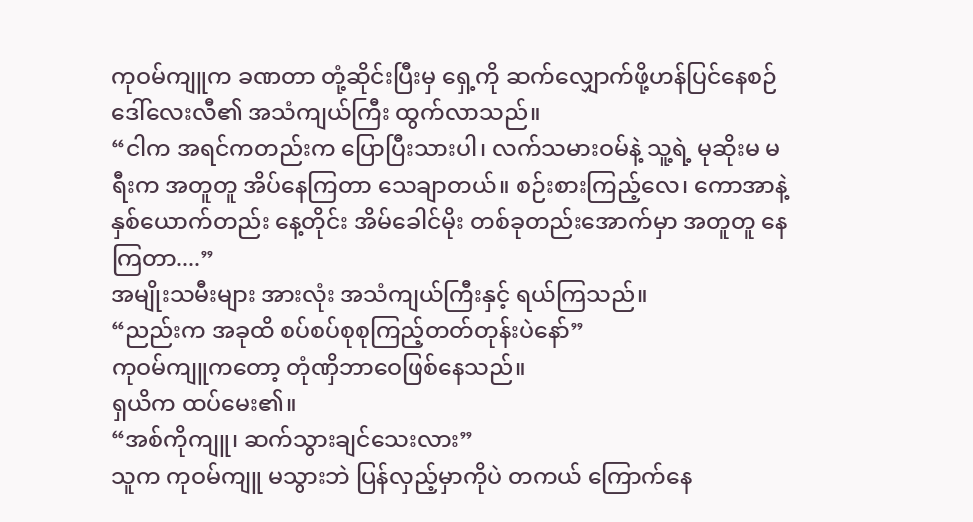ကုဝမ်ကျူက ခဏတာ တုံ့ဆိုင်းပြီးမှ ရှေ့ကို ဆက်လျှောက်ဖို့ဟန်ပြင်နေစဉ် ဒေါ်လေးလီ၏ အသံကျယ်ကြီး ထွက်လာသည်။
“ငါက အရင်ကတည်းက ပြောပြီးသားပါ၊ လက်သမားဝမ်နဲ့ သူ့ရဲ့ မုဆိုးမ မရီးက အတူတူ အိပ်နေကြတာ သေချာတယ်။ စဉ်းစားကြည့်လေ၊ ကောအာနဲ့ နှစ်ယောက်တည်း နေ့တိုင်း အိမ်ခေါင်မိုး တစ်ခုတည်းအောက်မှာ အတူတူ နေကြတာ....”
အမျိုးသမီးများ အားလုံး အသံကျယ်ကြီးနှင့် ရယ်ကြသည်။
“ညည်းက အခုထိ စပ်စပ်စုစုကြည့်တတ်တုန်းပဲနော်”
ကုဝမ်ကျူကတော့ တုံဏှိဘာဝေဖြစ်နေသည်။
ရှယိက ထပ်မေး၏။
“အစ်ကိုကျူ၊ ဆက်သွားချင်သေးလား”
သူက ကုဝမ်ကျူ မသွားဘဲ ပြန်လှည့်မှာကိုပဲ တကယ် ကြောက်နေ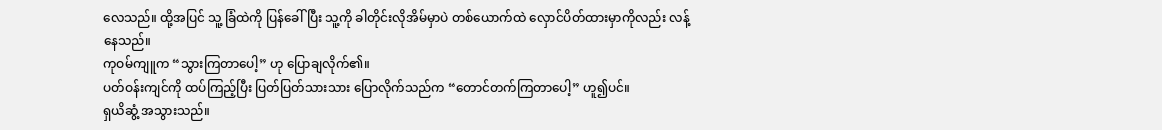လေသည်။ ထို့အပြင် သူ့ ခြံထဲကို ပြန်ခေါ်ပြီး သူ့ကို ခါတိုင်းလိုအိမ်မှာပဲ တစ်ယောက်ထဲ လှောင်ပိတ်ထားမှာကိုလည်း လန့်နေသည်။
ကုဝမ်ကျူက “သွားကြတာပေါ့” ဟု ပြောချလိုက်၏။
ပတ်ဝန်းကျင်ကို ထပ်ကြည့်ပြီး ပြတ်ပြတ်သားသား ပြောလိုက်သည်က “တောင်တက်ကြတာပေါ့” ဟူ၍ပင်။
ရှယိဆွံ့ အသွားသည်။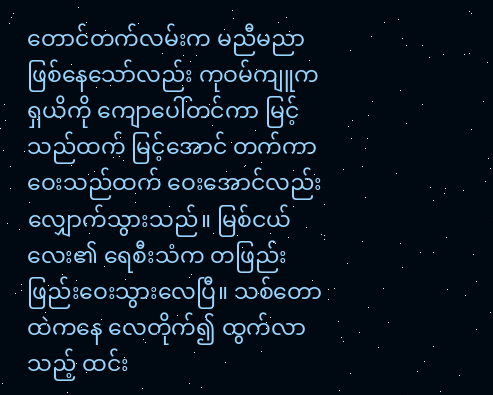တောင်တက်လမ်းက မညီမညာ ဖြစ်နေသော်လည်း ကုဝမ်ကျူက ရှယိကို ကျောပေါ်တင်ကာ မြင့်သည်ထက် မြင့်အောင် တက်ကာ ဝေးသည်ထက် ဝေးအောင်လည်း လျှောက်သွားသည်။ မြစ်ငယ်လေး၏ ရေစီးသံက တဖြည်းဖြည်းဝေးသွားလေပြီ။ သစ်တောထဲကနေ လေတိုက်၍ ထွက်လာသည့် ထင်း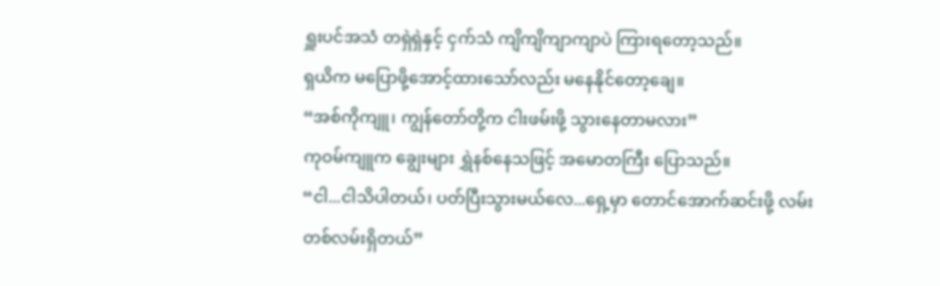ရှူးပင်အသံ တရှဲရှဲနှင့် ငှက်သံ ကျိကျိကျာကျာပဲ ကြားရတော့သည်။
ရှယိက မပြောဖို့အောင့်ထားသော်လည်း မနေနိုင်တော့ချေ။
“အစ်ကိုကျူ၊ ကျွန်တော်တို့က ငါးဖမ်းဖို့ သွားနေတာမလား”
ကုဝမ်ကျူက ချွေးများ ရွှဲနစ်နေသဖြင့် အမောတကြီး ပြောသည်။
“ငါ...ငါသိပါတယ်၊ ပတ်ပြီးသွားမယ်လေ...ရှေ့မှာ တောင်အောက်ဆင်းဖို့ လမ်း တစ်လမ်းရှိတယ်”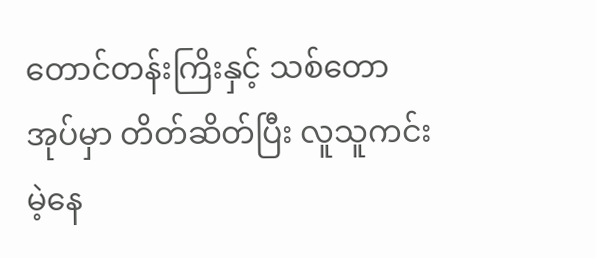တောင်တန်းကြိးနှင့် သစ်တောအုပ်မှာ တိတ်ဆိတ်ပြီး လူသူကင်းမဲ့နေ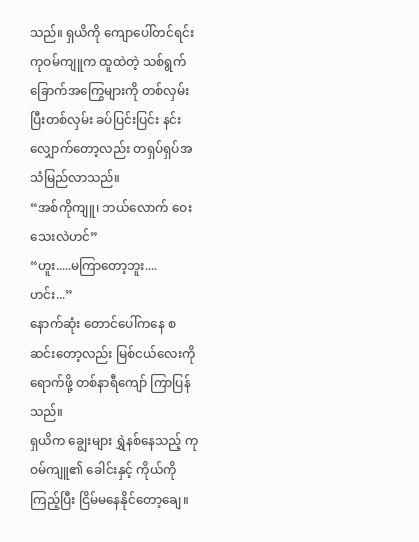သည်။ ရှယိကို ကျောပေါ်တင်ရင်း ကုဝမ်ကျူက ထူထဲတဲ့ သစ်ရွက်ခြောက်အကြွေများကို တစ်လှမ်းပြီးတစ်လှမ်း ခပ်ပြင်းပြင်း နင်းလျှောက်တော့လည်း တရှပ်ရှပ်အသံမြည်လာသည်။
“အစ်ကိုကျူ၊ ဘယ်လောက် ဝေးသေးလဲဟင်”
“ဟူး.....မကြာတော့ဘူး....ဟင်း...”
နောက်ဆုံး တောင်ပေါ်ကနေ စဆင်းတော့လည်း မြစ်ငယ်လေးကိုရောက်ဖို့ တစ်နာရီကျော် ကြာပြန်သည်။
ရှယိက ချွေးများ ရွှဲနစ်နေသည့် ကုဝမ်ကျူ၏ ခေါင်းနှင့် ကိုယ်ကို ကြည့်ပြီး ငြိမ်မနေနိုင်တော့ချေ။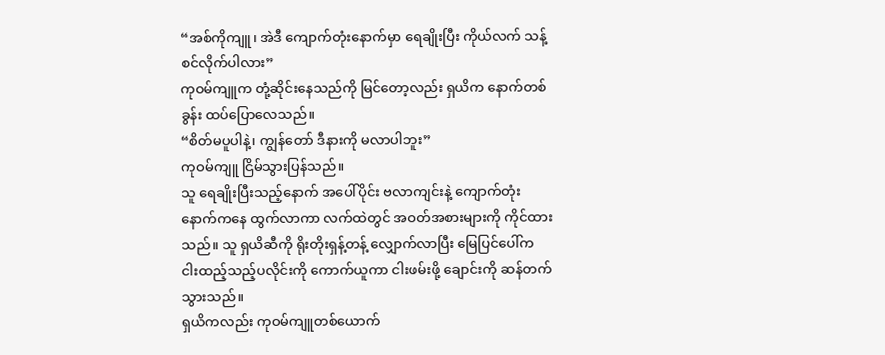“အစ်ကိုကျူ၊ အဲဒီ ကျောက်တုံးနောက်မှာ ရေချိုးပြီး ကိုယ်လက် သန့်စင်လိုက်ပါလား”
ကုဝမ်ကျူက တုံ့ဆိုင်းနေသည်ကို မြင်တော့လည်း ရှယိက နောက်တစ်ခွန်း ထပ်ပြောလေသည်။
“စိတ်မပူပါနဲ့၊ ကျွန်တော် ဒီနားကို မလာပါဘူး”
ကုဝမ်ကျူ ငြိမ်သွားပြန်သည်။
သူ ရေချိုးပြီးသည့်နောက် အပေါ်ပိုင်း ဗလာကျင်းနဲ့ ကျောက်တုံးနောက်ကနေ ထွက်လာကာ လက်ထဲတွင် အဝတ်အစားများကို ကိုင်ထားသည်။ သူ ရှယိဆီကို ရိုးတိုးရှန့်တန့် လျှောက်လာပြီး မြေပြင်ပေါ်က ငါးထည့်သည့်ပလိုင်းကို ကောက်ယူကာ ငါးဖမ်းဖို့ ချောင်းကို ဆန်တက်သွားသည်။
ရှယိကလည်း ကုဝမ်ကျူတစ်ယောက်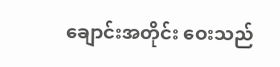ချောင်းအတိုင်း ဝေးသည်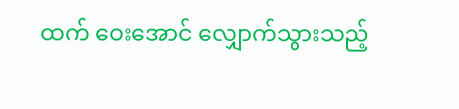ထက် ဝေးအောင် လျှောက်သွားသည့်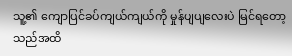သူ့၏ ကျောပြင်ခပ်ကျယ်ကျယ်ကို မှုန်ပျပျလေးပဲ မြင်ရတော့သည်အထိ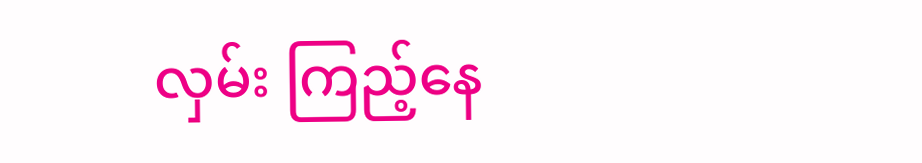လှမ်း ကြည့်နေ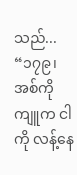သည်...
“၁၇၉၊ အစ်ကိုကျူက ငါကို လန့်နေ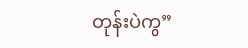တုန်းပဲကွ”